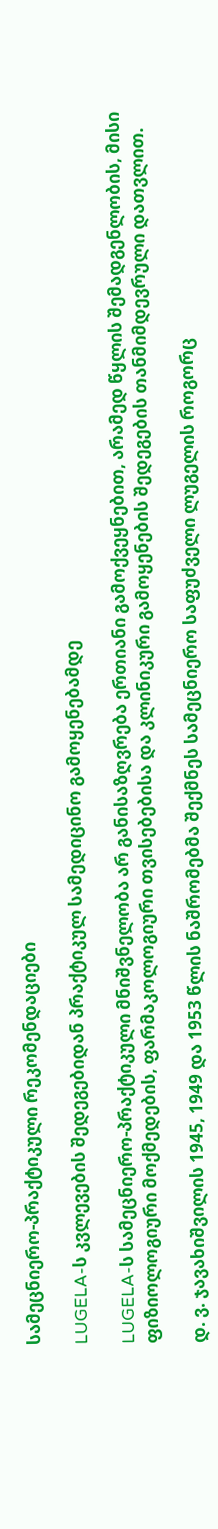სამეცნიერო-პრაქტიკული რეკომენდაციები

LUGELA-ს კვლევების შედეგებიდან პრაქტიკულ სამედიცინო გამოყენებამდე

LUGELA-ს სამეცნიერო-პრაქტიკული მნიშვნელობა არ განისაზღვრება ერთიანი გამოქვეყნებით, არამედ წყლის შემადგენლობის, მისი ფიზიოლოგიური მოქმედების, ფარმაკოლოგიური თვისებებისა და კლინიკური გამოყენების შედეგების თანმიმდევრული დათვლით.

დ. ვ. ჯავახიშვილის 1945, 1949 და 1953 წლის ნაშრომებმა შექმნეს სამეცნიერო საფუძველი ლუგელის როგორც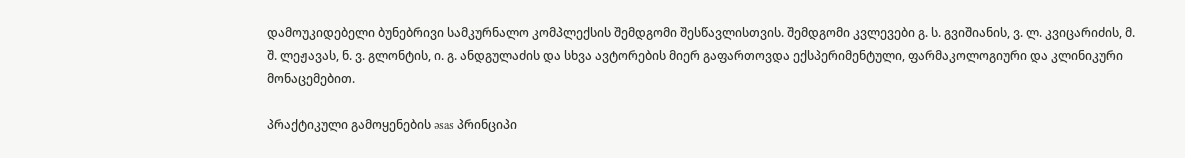დამოუკიდებელი ბუნებრივი სამკურნალო კომპლექსის შემდგომი შესწავლისთვის. შემდგომი კვლევები გ. ს. გვიშიანის, ვ. ლ. კვიცარიძის, მ. შ. ლეჟავას, ნ. ვ. გლონტის, ი. გ. ანდგულაძის და სხვა ავტორების მიერ გაფართოვდა ექსპერიმენტული, ფარმაკოლოგიური და კლინიკური მონაცემებით.

პრაქტიკული გამოყენების əsas პრინციპი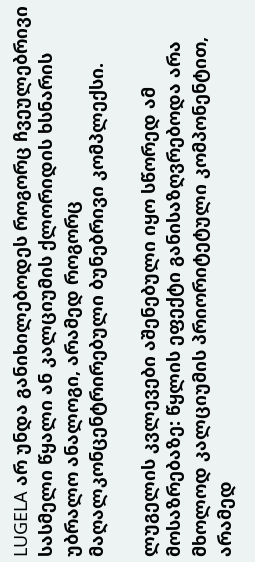LUGELA არ უნდა განიხილებოდეს როგორც ჩვეულებრივი სასმელი წყალი ან კალციუმის ქლორიდის ხსნარის უბრალო ანალოგი, არამედ როგორც მაღალკონცენტრირებული ბუნებრივი კომპლექსი.

ლუგელის კვლევები აშენებული იყო სწორედ ამ მოსაზრებაზე: წყლის ეფექტი განისაზღვრებოდა არა მხოლოდ კალციუმის პრიორიტეტული კომპონენტით, არამედ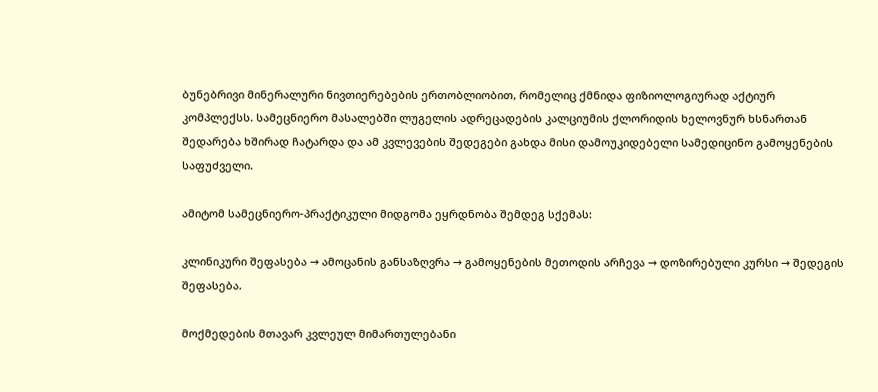ბუნებრივი მინერალური ნივთიერებების ერთობლიობით, რომელიც ქმნიდა ფიზიოლოგიურად აქტიურ კომპლექსს. სამეცნიერო მასალებში ლუგელის ადრეცადების კალციუმის ქლორიდის ხელოვნურ ხსნართან შედარება ხშირად ჩატარდა და ამ კვლევების შედეგები გახდა მისი დამოუკიდებელი სამედიცინო გამოყენების საფუძველი.

ამიტომ სამეცნიერო-პრაქტიკული მიდგომა ეყრდნობა შემდეგ სქემას:

კლინიკური შეფასება → ამოცანის განსაზღვრა → გამოყენების მეთოდის არჩევა → დოზირებული კურსი → შედეგის შეფასება.

მოქმედების მთავარ კვლეულ მიმართულებანი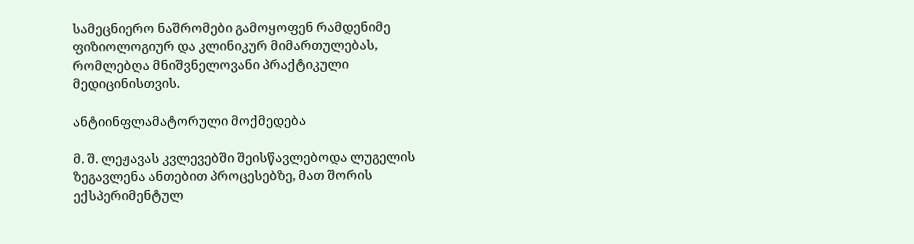სამეცნიერო ნაშრომები გამოყოფენ რამდენიმე ფიზიოლოგიურ და კლინიკურ მიმართულებას, რომლებღა მნიშვნელოვანი პრაქტიკული მედიცინისთვის.

ანტიინფლამატორული მოქმედება

მ. შ. ლეჟავას კვლევებში შეისწავლებოდა ლუგელის ზეგავლენა ანთებით პროცესებზე, მათ შორის ექსპერიმენტულ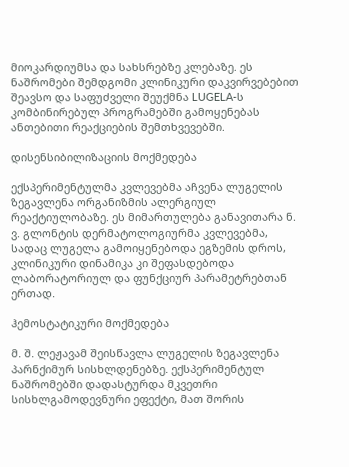მიოკარდიუმსა და სახსრებზე კლებაზე. ეს ნაშრომები შემდგომი კლინიკური დაკვირვებებით შეავსო და საფუძველი შეუქმნა LUGELA-ს კომბინირებულ პროგრამებში გამოყენებას ანთებითი რეაქციების შემთხვევებში.

დისენსიბილიზაციის მოქმედება

ექსპერიმენტულმა კვლევებმა აჩვენა ლუგელის ზეგავლენა ორგანიზმის ალერგიულ რეაქტიულობაზე. ეს მიმართულება განავითარა ნ. ვ. გლონტის დერმატოლოგიურმა კვლევებმა, სადაც ლუგელა გამოიყენებოდა ეგზემის დროს, კლინიკური დინამიკა კი შეფასდებოდა ლაბორატორიულ და ფუნქციურ პარამეტრებთან ერთად.

ჰემოსტატიკური მოქმედება

მ. შ. ლეჟავამ შეისწავლა ლუგელის ზეგავლენა პარნქიმურ სისხლდენებზე. ექსპერიმენტულ ნაშრომებში დადასტურდა მკვეთრი სისხლგამოდევნური ეფექტი, მათ შორის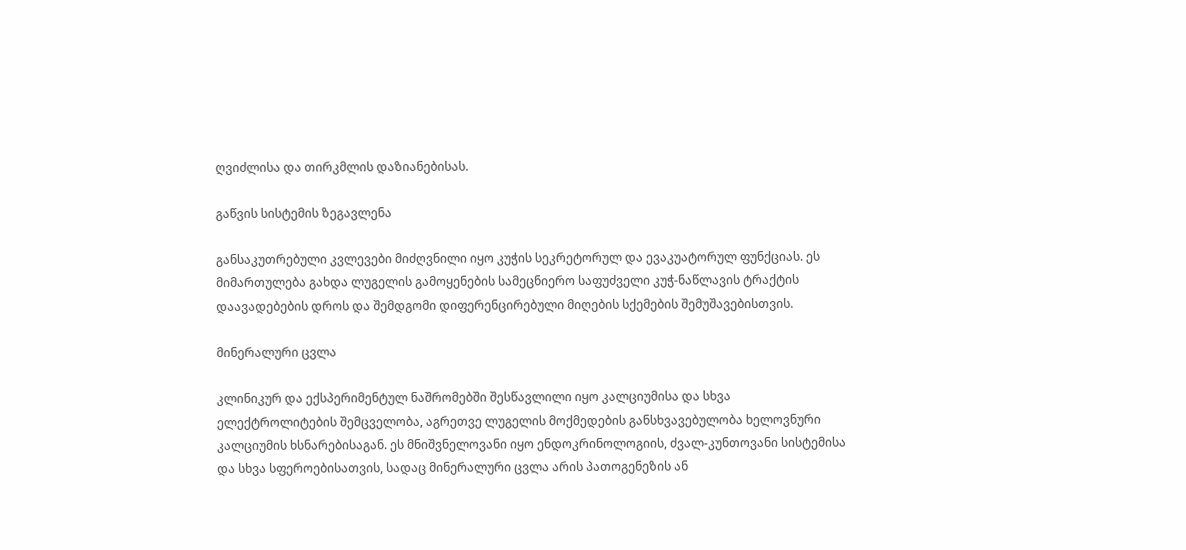ღვიძლისა და თირკმლის დაზიანებისას.

გაწვის სისტემის ზეგავლენა

განსაკუთრებული კვლევები მიძღვნილი იყო კუჭის სეკრეტორულ და ევაკუატორულ ფუნქციას. ეს მიმართულება გახდა ლუგელის გამოყენების სამეცნიერო საფუძველი კუჭ-ნაწლავის ტრაქტის დაავადებების დროს და შემდგომი დიფერენცირებული მიღების სქემების შემუშავებისთვის.

მინერალური ცვლა

კლინიკურ და ექსპერიმენტულ ნაშრომებში შესწავლილი იყო კალციუმისა და სხვა ელექტროლიტების შემცველობა, აგრეთვე ლუგელის მოქმედების განსხვავებულობა ხელოვნური კალციუმის ხსნარებისაგან. ეს მნიშვნელოვანი იყო ენდოკრინოლოგიის, ძვალ-კუნთოვანი სისტემისა და სხვა სფეროებისათვის, სადაც მინერალური ცვლა არის პათოგენეზის ან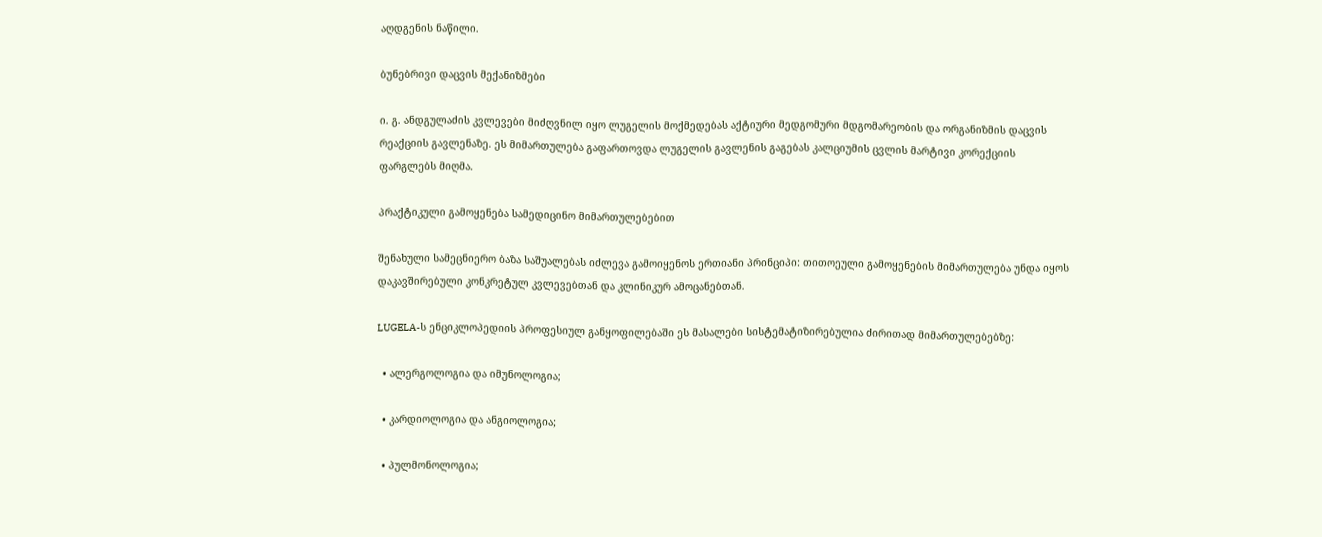აღდგენის ნაწილი.

ბუნებრივი დაცვის მექანიზმები

ი. გ. ანდგულაძის კვლევები მიძღვნილ იყო ლუგელის მოქმედებას აქტიური მედგომური მდგომარეობის და ორგანიზმის დაცვის რეაქციის გავლენაზე. ეს მიმართულება გაფართოვდა ლუგელის გავლენის გაგებას კალციუმის ცვლის მარტივი კორექციის ფარგლებს მიღმა.

პრაქტიკული გამოყენება სამედიცინო მიმართულებებით

შენახული სამეცნიერო ბაზა საშუალებას იძლევა გამოიყენოს ერთიანი პრინციპი: თითოეული გამოყენების მიმართულება უნდა იყოს დაკავშირებული კონკრეტულ კვლევებთან და კლინიკურ ამოცანებთან.

LUGELA-ს ენციკლოპედიის პროფესიულ განყოფილებაში ეს მასალები სისტემატიზირებულია ძირითად მიმართულებებზე:

  • ალერგოლოგია და იმუნოლოგია;

  • კარდიოლოგია და ანგიოლოგია;

  • პულმონოლოგია;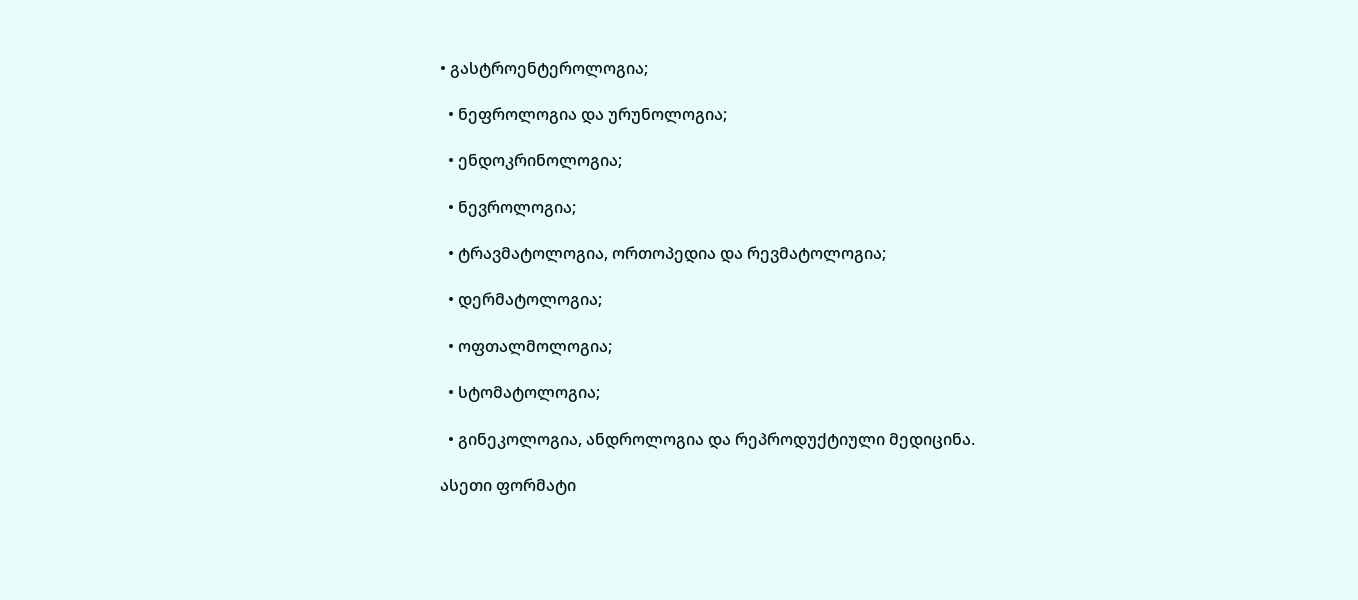• გასტროენტეროლოგია;

  • ნეფროლოგია და ურუნოლოგია;

  • ენდოკრინოლოგია;

  • ნევროლოგია;

  • ტრავმატოლოგია, ორთოპედია და რევმატოლოგია;

  • დერმატოლოგია;

  • ოფთალმოლოგია;

  • სტომატოლოგია;

  • გინეკოლოგია, ანდროლოგია და რეპროდუქტიული მედიცინა.

ასეთი ფორმატი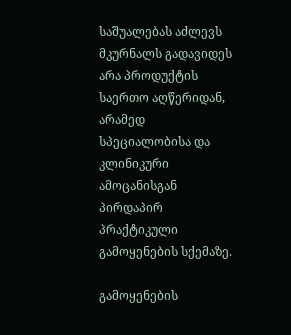საშუალებას აძლევს მკურნალს გადავიდეს არა პროდუქტის საერთო აღწერიდან, არამედ სპეციალობისა და კლინიკური ამოცანისგან პირდაპირ პრაქტიკული გამოყენების სქემაზე.

გამოყენების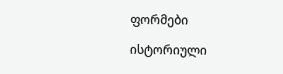ფორმები

ისტორიული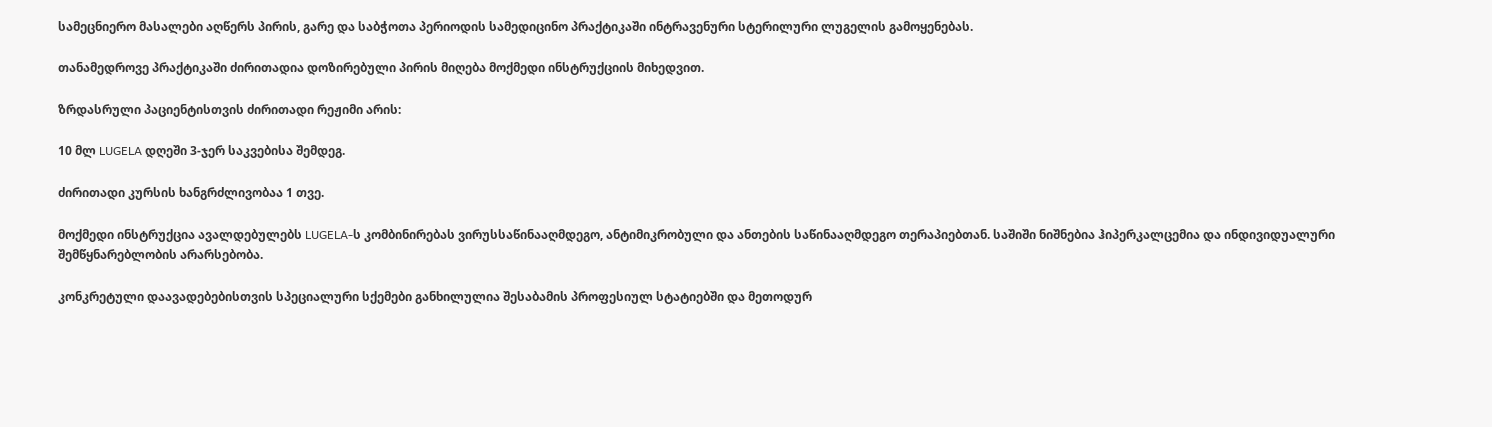სამეცნიერო მასალები აღწერს პირის, გარე და საბჭოთა პერიოდის სამედიცინო პრაქტიკაში ინტრავენური სტერილური ლუგელის გამოყენებას.

თანამედროვე პრაქტიკაში ძირითადია დოზირებული პირის მიღება მოქმედი ინსტრუქციის მიხედვით.

ზრდასრული პაციენტისთვის ძირითადი რეჟიმი არის:

10 მლ LUGELA დღეში 3-ჯერ საკვებისა შემდეგ.

ძირითადი კურსის ხანგრძლივობაა 1 თვე.

მოქმედი ინსტრუქცია ავალდებულებს LUGELA-ს კომბინირებას ვირუსსაწინააღმდეგო, ანტიმიკრობული და ანთების საწინააღმდეგო თერაპიებთან. საშიში ნიშნებია ჰიპერკალცემია და ინდივიდუალური შემწყნარებლობის არარსებობა.

კონკრეტული დაავადებებისთვის სპეციალური სქემები განხილულია შესაბამის პროფესიულ სტატიებში და მეთოდურ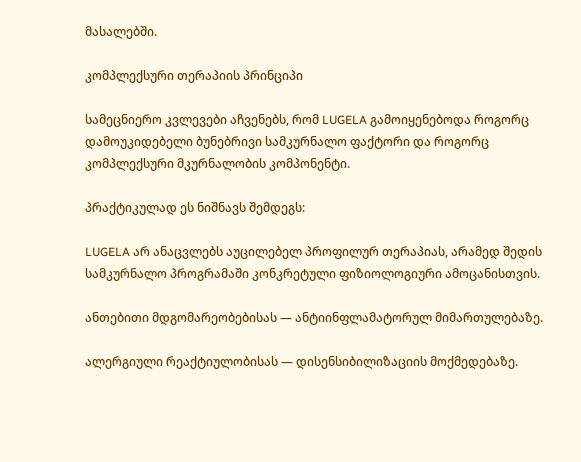მასალებში.

კომპლექსური თერაპიის პრინციპი

სამეცნიერო კვლევები აჩვენებს, რომ LUGELA გამოიყენებოდა როგორც დამოუკიდებელი ბუნებრივი სამკურნალო ფაქტორი და როგორც კომპლექსური მკურნალობის კომპონენტი.

პრაქტიკულად ეს ნიშნავს შემდეგს:

LUGELA არ ანაცვლებს აუცილებელ პროფილურ თერაპიას, არამედ შედის სამკურნალო პროგრამაში კონკრეტული ფიზიოლოგიური ამოცანისთვის.

ანთებითი მდგომარეობებისას — ანტიინფლამატორულ მიმართულებაზე.

ალერგიული რეაქტიულობისას — დისენსიბილიზაციის მოქმედებაზე.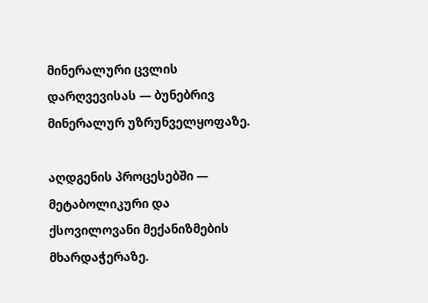მინერალური ცვლის დარღვევისას — ბუნებრივ მინერალურ უზრუნველყოფაზე.

აღდგენის პროცესებში — მეტაბოლიკური და ქსოვილოვანი მექანიზმების მხარდაჭერაზე.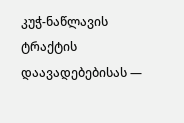კუჭ-ნაწლავის ტრაქტის დაავადებებისას —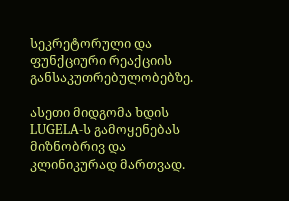სეკრეტორული და ფუნქციური რეაქციის განსაკუთრებულობებზე.

ასეთი მიდგომა ხდის LUGELA-ს გამოყენებას მიზნობრივ და კლინიკურად მართვად.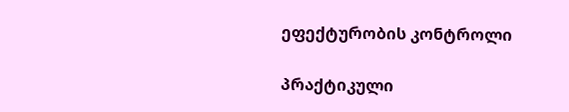ეფექტურობის კონტროლი

პრაქტიკული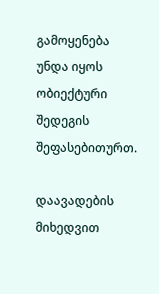გამოყენება უნდა იყოს ობიექტური შედეგის შეფასებითურთ.

დაავადების მიხედვით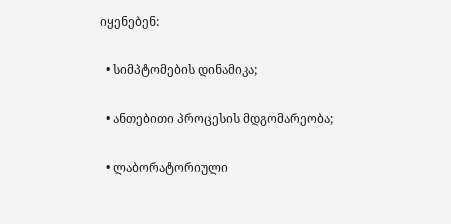იყენებენ:

  • სიმპტომების დინამიკა;

  • ანთებითი პროცესის მდგომარეობა;

  • ლაბორატორიული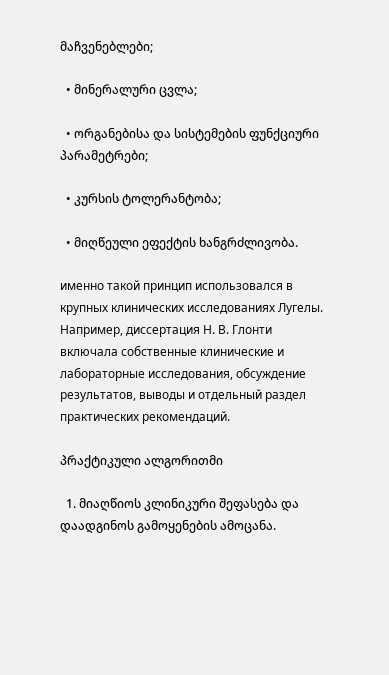მაჩვენებლები;

  • მინერალური ცვლა;

  • ორგანებისა და სისტემების ფუნქციური პარამეტრები;

  • კურსის ტოლერანტობა;

  • მიღწეული ეფექტის ხანგრძლივობა.

именно такой принцип использовался в крупных клинических исследованиях Лугелы. Например, диссертация Н. В. Глонти включала собственные клинические и лабораторные исследования, обсуждение результатов, выводы и отдельный раздел практических рекомендаций.

პრაქტიკული ალგორითმი

  1. მიაღწიოს კლინიკური შეფასება და დაადგინოს გამოყენების ამოცანა.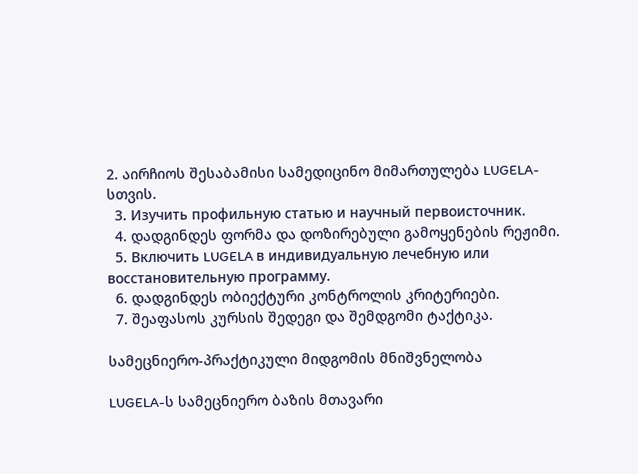2. აირჩიოს შესაბამისი სამედიცინო მიმართულება LUGELA-სთვის.
  3. Изучить профильную статью и научный первоисточник.
  4. დადგინდეს ფორმა და დოზირებული გამოყენების რეჟიმი.
  5. Включить LUGELA в индивидуальную лечебную или восстановительную программу.
  6. დადგინდეს ობიექტური კონტროლის კრიტერიები.
  7. შეაფასოს კურსის შედეგი და შემდგომი ტაქტიკა.

სამეცნიერო-პრაქტიკული მიდგომის მნიშვნელობა

LUGELA-ს სამეცნიერო ბაზის მთავარი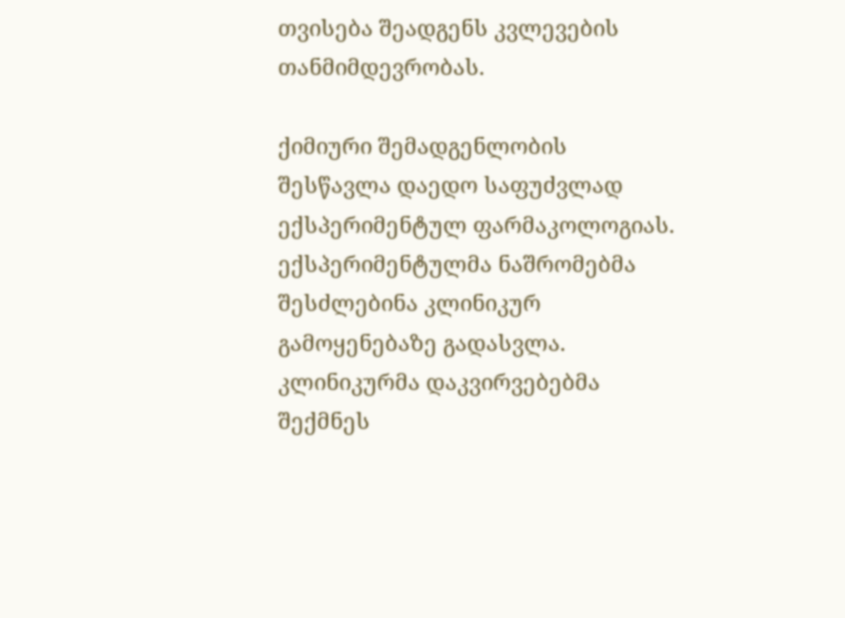თვისება შეადგენს კვლევების თანმიმდევრობას.

ქიმიური შემადგენლობის შესწავლა დაედო საფუძვლად ექსპერიმენტულ ფარმაკოლოგიას. ექსპერიმენტულმა ნაშრომებმა შესძლებინა კლინიკურ გამოყენებაზე გადასვლა. კლინიკურმა დაკვირვებებმა შექმნეს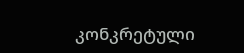კონკრეტული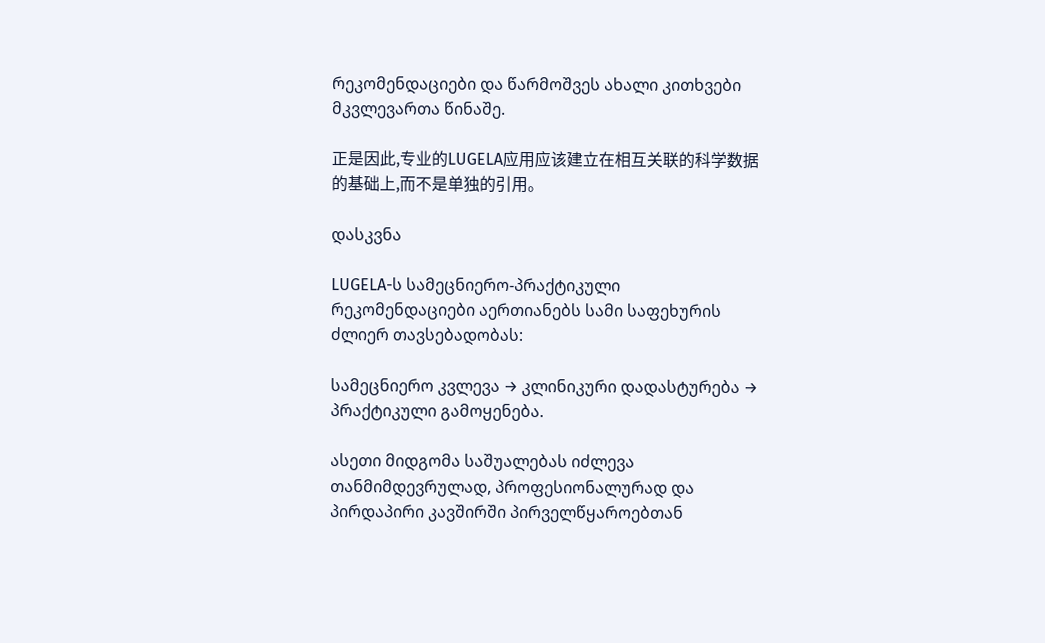რეკომენდაციები და წარმოშვეს ახალი კითხვები მკვლევართა წინაშე.

正是因此,专业的LUGELA应用应该建立在相互关联的科学数据的基础上,而不是单独的引用。

დასკვნა

LUGELA-ს სამეცნიერო-პრაქტიკული რეკომენდაციები აერთიანებს სამი საფეხურის ძლიერ თავსებადობას:

სამეცნიერო კვლევა → კლინიკური დადასტურება → პრაქტიკული გამოყენება.

ასეთი მიდგომა საშუალებას იძლევა თანმიმდევრულად, პროფესიონალურად და პირდაპირი კავშირში პირველწყაროებთან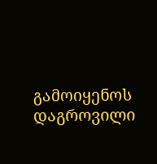გამოიყენოს დაგროვილი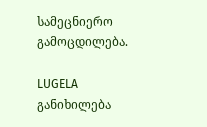სამეცნიერო გამოცდილება.

LUGELA განიხილება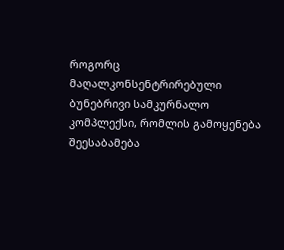როგორც მაღალკონსენტრირებული ბუნებრივი სამკურნალო კომპლექსი, რომლის გამოყენება შეესაბამება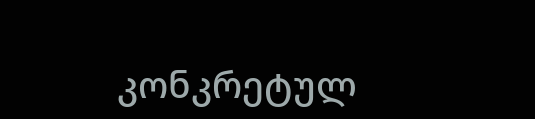კონკრეტულ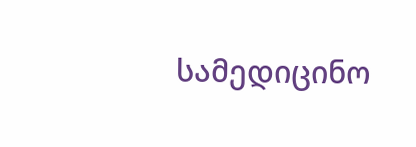სამედიცინო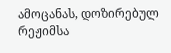ამოცანას, დოზირებულ რეჟიმსა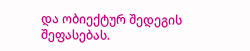და ობიექტურ შედეგის შეფასებას.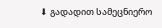⬇ გადადით სამეცნიერო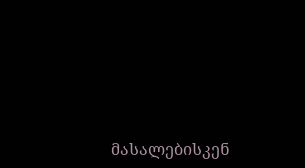მასალებისკენ